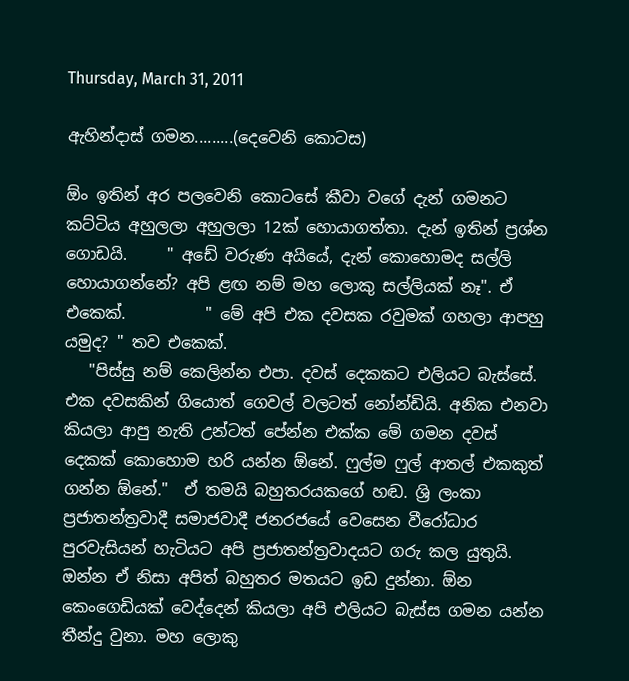Thursday, March 31, 2011

ඇහින්දාස් ගමන.........(දෙවෙනි කොටස)

ඕං ඉතින් අර පලවෙනි කොටසේ කීවා වගේ දැන් ගමනට කට්ටිය අහුලලා අහුලලා 12ක් හොයාගත්තා. දැන් ඉතින් ප්‍රශ්න ගොඩයි.     " අඩේ වරුණ අයියේ, දැන් කොහොමද සල්ලි හොයාගන්නේ? අපි ළඟ නම් මහ ලොකු සල්ලියක් නෑ". ඒ එකෙක්.          " මේ අපි එක දවසක රවුමක් ගහලා ආපහු යමුද? " තව එකෙක්.
   "පිස්සු නම් කෙලින්න එපා. දවස් දෙකකට එලියට බැස්සේ. එක දවසකින් ගියොත් ගෙවල් වලටත් නෝන්ඩියි. අනික එනවා කියලා ආපු නැති උන්ටත් පේන්න එක්ක මේ ගමන දවස් දෙකක් කොහොම හරි යන්න ඕනේ. ෆුල්ම ෆුල් ආතල් එකකුත් ගන්න ඕනේ."  ඒ තමයි බහුතරයකගේ හඬ. ශ්‍රි ලංකා ප්‍රජාතන්ත්‍රවාදී සමාජවාදී ජනරජයේ වෙසෙන වීරෝධාර පුරවැසියන් හැටියට අපි ප්‍රජාතන්ත්‍රවාදයට ගරු කල යුතුයි. ඔන්න ඒ නිසා අපිත් බහුතර මතයට ඉඩ දුන්නා. ඕන කෙංගෙඩියක් වෙද්දෙන් කියලා අපි එලියට බැස්ස ගමන යන්න තීන්දු වුනා. මහ ලොකු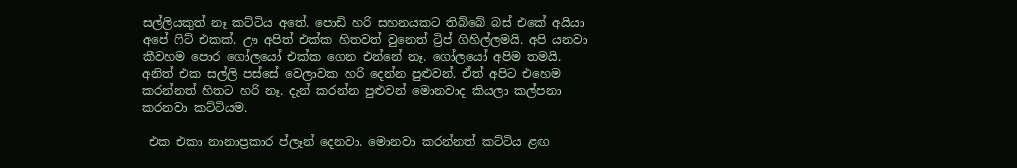සල්ලියකුත් නෑ කට්ටිය අතේ. පොඩි හරි සහනයකට තිබ්බේ බස් එකේ අයියා අපේ ෆිට් එකක්. ඌ අපිත් එක්ක හිතවත් වුනෙත් ට්‍රිප් ගිහිල්ලමයි. අපි යනවා කීවහම පොර ගෝලයෝ එක්ක ගෙන එන්නේ නෑ. ගෝලයෝ අපිම තමයි. අනිත් එක සල්ලි පස්සේ වෙලාවක හරි දෙන්න පුළුවන්. ඒත් අපිට එහෙම කරන්නත් හිතට හරි නෑ. දැන් කරන්න පුළුවන් මොනවාද කියලා කල්පනා කරනවා කට්ටියම.

 එක එකා නානාප්‍රකාර ප්ලෑන් දෙනවා. මොනවා කරන්නත් කට්ටිය ළඟ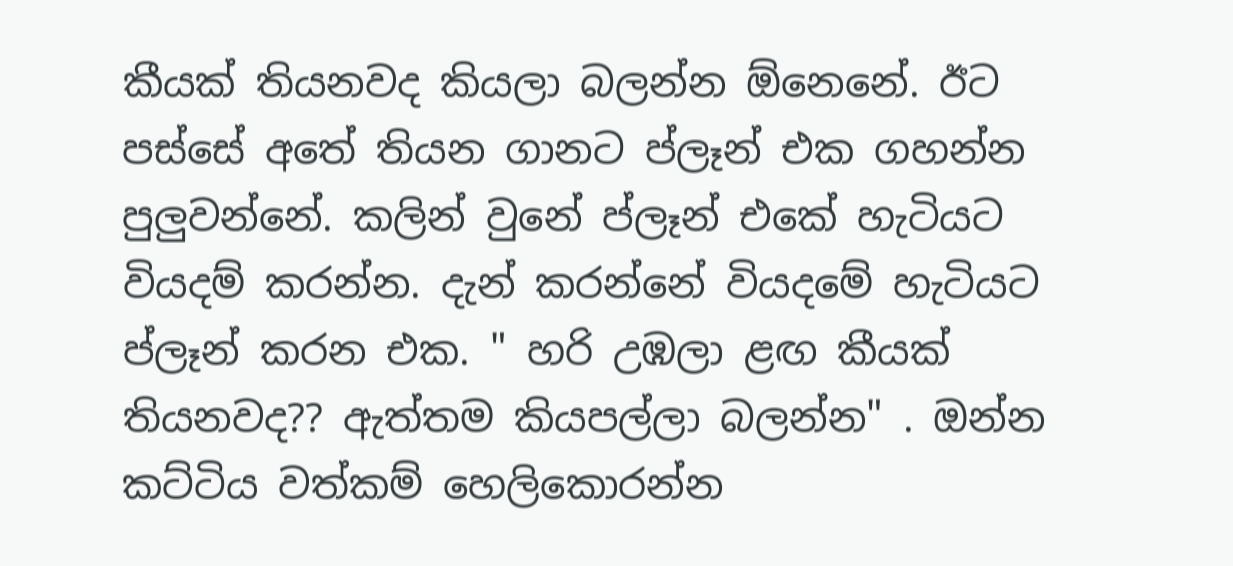කීයක් තියනවද කියලා බලන්න ඕනෙනේ. ඊට පස්සේ අතේ තියන ගානට ප්ලෑන් එක ගහන්න පුලුවන්නේ. කලින් වුනේ ප්ලෑන් එකේ හැටියට වියදම් කරන්න. දැන් කරන්නේ වියදමේ හැටියට ප්ලෑන් කරන එක. " හරි උඹලා ළඟ කීයක් තියනවද?? ඇත්තම කියපල්ලා බලන්න" . ඔන්න කට්ටිය වත්කම් හෙලිකොරන්න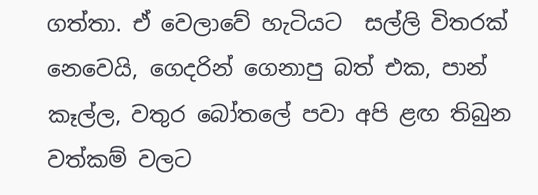ගත්තා. ඒ වෙලාවේ හැටියට  සල්ලි විතරක් නෙවෙයි, ගෙදරින් ගෙනාපු බත් එක, පාන් කෑල්ල, වතුර බෝතලේ පවා අපි ළඟ තිබුන වත්කම් වලට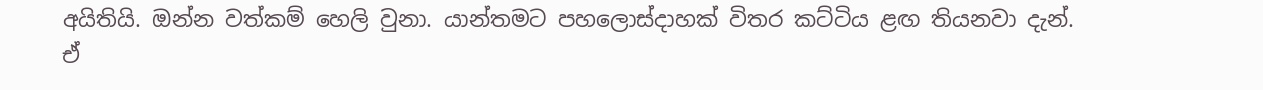අයිතියි. ඔන්න වත්කම් හෙලි වුනා. යාන්තමට පහලොස්දාහක් විතර කට්ටිය ළඟ තියනවා දැන්. ඒ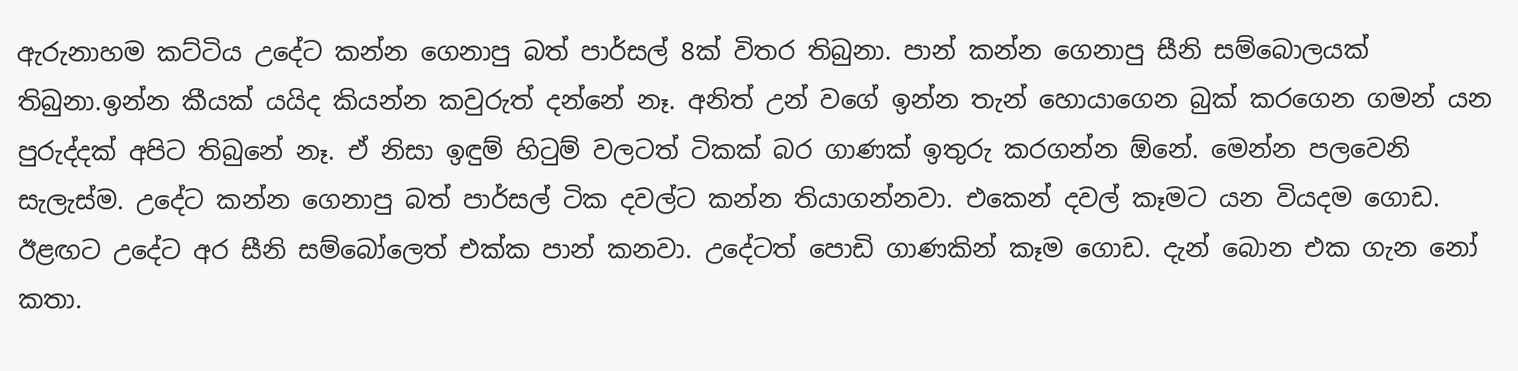ඇරුනාහම කට්ටිය උදේට කන්න ගෙනාපු බත් පාර්සල් 8ක් විතර තිබුනා. පාන් කන්න ගෙනාපු සීනි සම්බොලයක් තිබුනා.ඉන්න කීයක් යයිද කියන්න කවුරුත් දන්නේ නෑ. අනිත් උන් වගේ ඉන්න තැන් හොයාගෙන බුක් කරගෙන ගමන් යන පුරුද්දක් අපිට තිබුනේ නෑ. ඒ නිසා ඉඳුම් හිටුම් වලටත් ටිකක් බර ගාණක් ඉතුරු කරගන්න ඕනේ. මෙන්න පලවෙනි සැලැස්ම. උදේට කන්න ගෙනාපු බත් පාර්සල් ටික දවල්ට කන්න තියාගන්නවා. එකෙන් දවල් කෑමට යන වියදම ගොඩ. ඊළඟට උදේට අර සීනි සම්බෝලෙත් එක්ක පාන් කනවා. උදේටත් පොඩි ගාණකින් කෑම ගොඩ. දැන් බොන එක ගැන නෝ කතා.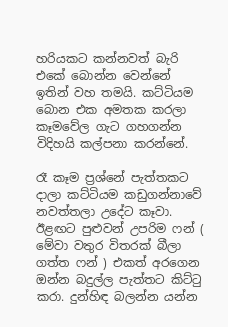හරියකට කන්නවත් බැරි එකේ බොන්න වෙන්නේ ඉතින් වහ තමයි. කට්ටියම බොන එක අමතක කරලා කෑමවේල ගැට ගහගන්න විදිහයි කල්පනා කරන්නේ.

රෑ කෑම ප්‍රශ්නේ පැත්තකට දාලා කට්ටියම කඩුගන්නාවේ නවත්තලා උදේට කෑවා. ඊළඟට පුළුවන් උපරිම ෆන් ( මේවා වතුර විතරක් බීලා ගත්ත ෆන් ) එකත් අරගෙන ඔන්න බදුල්ල පැත්තට කිට්ටු කරා. දුන්හිඳ බලන්න යන්න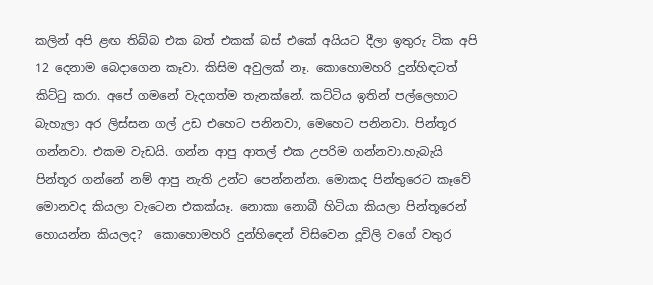කලින් අපි ළඟ තිබ්බ එක බත් එකක් බස් එකේ අයියට දීලා ඉතුරු ටික අපි 12 දෙනාම බෙදාගෙන කෑවා. කිසිම අවුලක් නෑ. කොහොමහරි දුන්හිඳටත් කිට්ටු කරා. අපේ ගමනේ වැදගත්ම තැනක්නේ. කට්ටිය ඉතින් පල්ලෙහාට බැහැලා අර ලිස්සන ගල් උඩ එහෙට පනිනවා, මෙහෙට පනිනවා. පින්තූර ගන්නවා. එකම වැඩයි. ගන්න ආපු ආතල් එක උපරිම ගන්නවා.හැබැයි පින්තූර ගන්නේ නම් ආපු නැති උන්ට පෙන්නන්න. මොකද පින්තුරෙට කෑවේ මොනවද කියලා වැටෙන එකක්යෑ. නොකා නොබී හිටියා කියලා පින්තූරෙන් හොයන්න කියලද?  කොහොමහරි දුන්හිඳෙන් විසිවෙන දූවිලි වගේ වතුර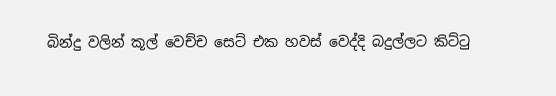බින්දු වලින් කූල් වෙච්ච සෙට් එක හවස් වෙද්දි බදුල්ලට කිට්ටු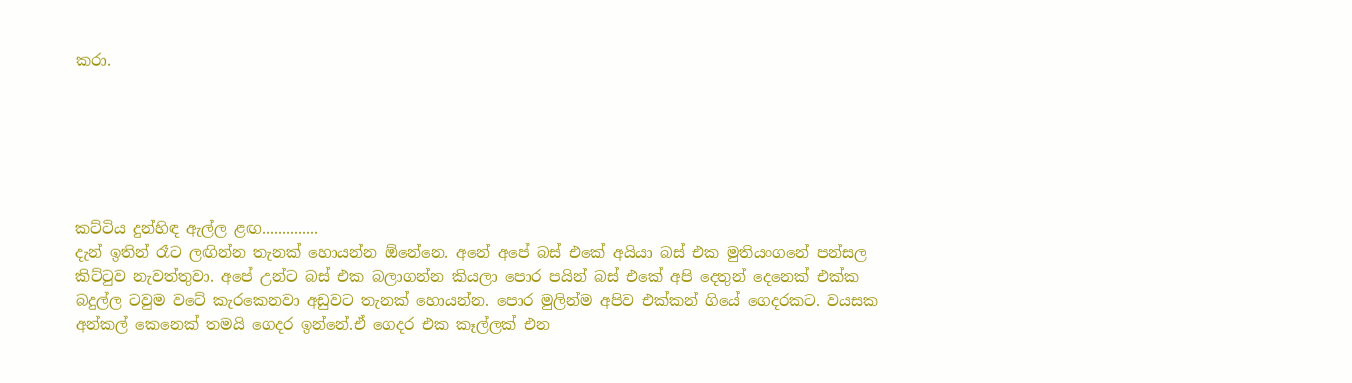කරා.






කට්ටිය දුන්හිඳ ඇල්ල ළඟ..............
දැන් ඉතින් රෑට ලඟින්න තැනක් හොයන්න ඕනේනෙ. අනේ අපේ බස් එකේ අයියා බස් එක මුතියංගනේ පන්සල කිට්ටුව නැවත්තුවා. අපේ උන්ට බස් එක බලාගන්න කියලා පොර පයින් බස් එකේ අපි දෙතුන් දෙනෙක් එක්ක බදුල්ල ටවුම වටේ කැරකෙනවා අඩුවට තැනක් හොයන්න. පොර මුලින්ම අපිව එක්කන් ගියේ ගෙදරකට. වයසක අන්කල් කෙනෙක් තමයි ගෙදර ඉන්නේ.ඒ ගෙදර එක කෑල්ලක් එන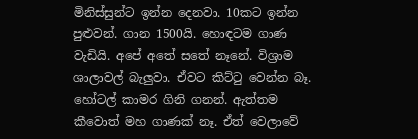මිනිස්සුන්ට ඉන්න දෙනවා. 10කට ඉන්න පුළුවන්. ගාන 1500යි. හොඳටම ගාණ වැඩියි. අපේ අතේ සතේ නෑනේ. විශ්‍රාම ශාලාවල් බැලුවා. ඒවට කිට්ටු වෙන්න බෑ. හෝටල් කාමර ගිනි ගනන්. ඇත්තම කීවොත් මහ ගාණක් නෑ. ඒත් වෙලාවේ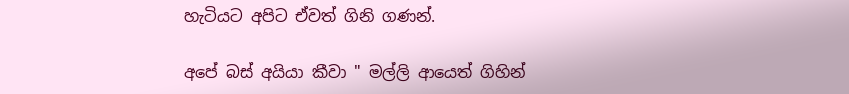හැටියට අපිට ඒවත් ගිනි ගණන්.

අපේ බස් අයියා කීවා " මල්ලි ආයෙත් ගිහින්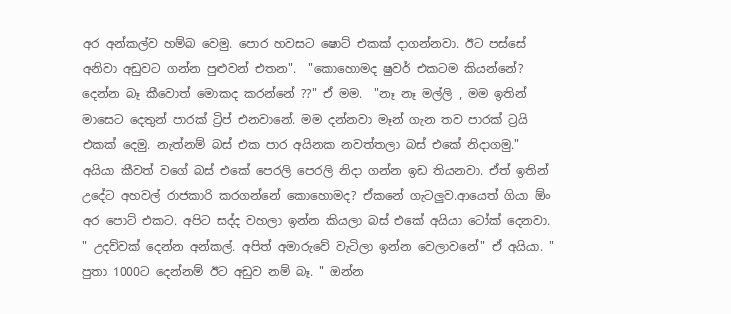අර අන්කල්ව හම්බ වෙමු. පොර හවසට ෂොට් එකක් දාගන්නවා. ඊට පස්සේ අනිවා අඩුවට ගන්න පුළුවන් එතන".  "කොහොමද ෂුවර් එකටම කියන්නේ? දෙන්න බෑ කීවොත් මොකද කරන්නේ ??" ඒ මම.  "නෑ නෑ මල්ලි , මම ඉතින් මාසෙට දෙතුන් පාරක් ට්‍රිප් එනවානේ. මම දන්නවා මෑන් ගැන තව පාරක් ට්‍රයි එකක් දෙමු. නැත්නම් බස් එක පාර අයිනක නවත්තලා බස් එකේ නිදාගමු."  අයියා කීවත් වගේ බස් එකේ පෙරලි පෙරලි නිදා ගන්න ඉඩ තියනවා. ඒත් ඉතින් උදේට අහවල් රාජකාරි කරගන්නේ කොහොමද? ඒකනේ ගැටලුව.ආයෙත් ගියා ඕං අර පොට් එකට. අපිට සද්ද වහලා ඉන්න කියලා බස් එකේ අයියා ටෝක් දෙනවා. " උදව්වක් දෙන්න අන්කල්. අපිත් අමාරුවේ වැටිලා ඉන්න වෙලාවනේ" ඒ අයියා. " පුතා 1000ට දෙන්නම් ඊට අඩුව නම් බෑ. " ඔන්න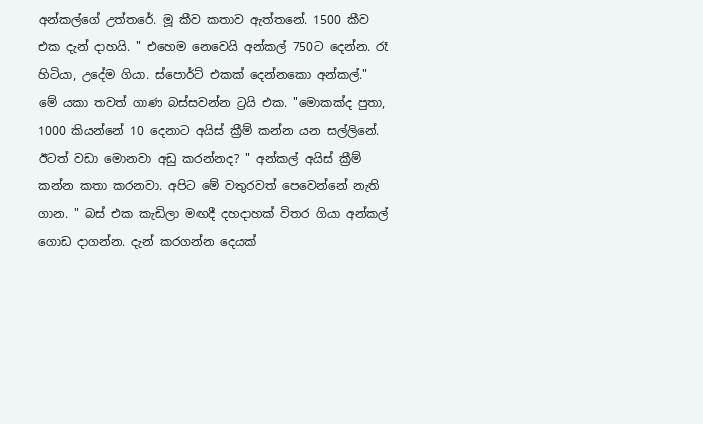අන්කල්ගේ උත්තරේ. මූ කීව කතාව ඇත්තනේ. 1500 කීව එක දැන් දාහයි. " එහෙම නෙවෙයි අන්කල් 750ට දෙන්න. රෑ හිටියා, උදේම ගියා. ස්පොර්ට් එකක් දෙන්නකො අන්කල්." මේ යකා තවත් ගාණ බස්සවන්න ට්‍රයි එක. "මොකක්ද පුතා, 1000 කියන්නේ 10 දෙනාට අයිස් ක්‍රීම් කන්න යන සල්ලිනේ. ඊටත් වඩා මොනවා අඩු කරන්නද? " අන්කල් අයිස් ක්‍රීම් කන්න කතා කරනවා. අපිට මේ වතුරවත් පෙවෙන්නේ නැති ගාන. " බස් එක කැඩිලා මඟදී දහදාහක් විතර ගියා අන්කල් ගොඩ දාගන්න. දැන් කරගන්න දෙයක්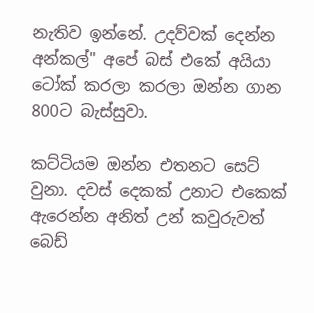නැතිව ඉන්නේ. උදව්වක් දෙන්න අන්කල්" අපේ බස් එකේ අයියා ටෝක් කරලා කරලා ඔන්න ගාන 800ට බැස්සුවා.

කට්ටියම ඔන්න එතනට සෙට් වුනා. දවස් දෙකක් උනාට එකෙක් ඇරෙන්න අනිත් උන් කවුරුවත් බෙඩ්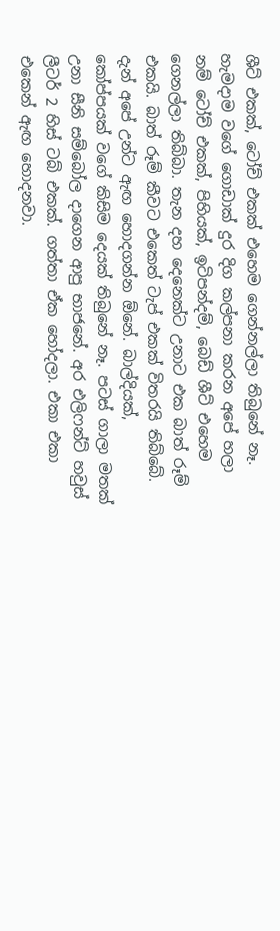ශීට් එකක්, ටෝච් එකක් එහෙම ගෙන්නල්ලා තිබුනේ නෑ. හැමදාම වගේ ගොඩාක් දුර දිග කල්පනා කරන අපේ හලා නම් ටෝච් එකක්, පිහියක්, ඉටිපන්දම්, බෙඩ් ශීට් එහෙම ගෙනල්ලා තිබ්බා. තැන දහ දෙනෙක්ට උනාට එක බාත් රූම් එකයි. බාත් රූම් කීවට එකෙත් ටැප් එකක් විතරයි තිබ්බේ. දැන් අපේ උන්ට ඇඟ හොදගන්න ඕනේ. බාල්දියක්, කෝප්පයක් වගේ කිසිම දෙයක් තිබුනේ නෑ. පටස් ගාලා මතක් උනා සීනි සම්බෝල දාගෙන ආපු භාජනේ. අර එලිෆන්ට් හවුස් ලීටර් 2 හිස් ටබ් එකක්. ගත්තා ඒක හෝදලා. එකා එකා එකෙන් ඇඟ හොදනවා.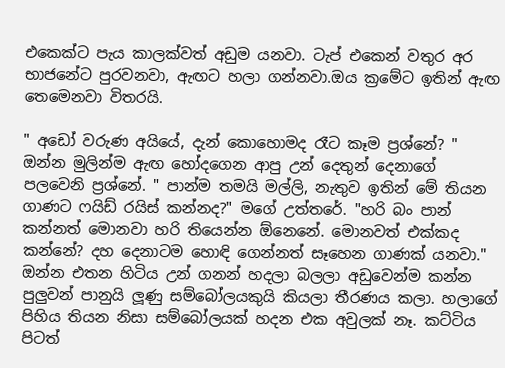එකෙක්ට පැය කාලක්වත් අඩුම යනවා. ටැප් එකෙන් වතුර අර භාජනේට පුරවනවා, ඇඟට හලා ගන්නවා.ඔය ක්‍රමේට ඉතින් ඇඟ තෙමෙනවා විතරයි.

" අඩෝ වරුණ අයියේ, දැන් කොහොමද රෑට කෑම ප්‍රශ්නේ? " ඔන්න මුලින්ම ඇඟ හෝදගෙන ආපු උන් දෙතුන් දෙනාගේ පලවෙනි ප්‍රශ්නේ. " පාන්ම තමයි මල්ලි, නැතුව ඉතින් මේ තියන ගාණට ෆයිඩ් රයිස් කන්නද?" මගේ උත්තරේ. "හරි බං පාන් කන්නත් මොනවා හරි තියෙන්න ඕනෙනේ. මොනවත් එක්කද කන්නේ? දහ දෙනාටම හොඳි ගෙන්නත් සෑහෙන ගාණක් යනවා." ඔන්න එතන හිටිය උන් ගනන් හදලා බලලා අඩුවෙන්ම කන්න පුලුවන් පානුයි ලූණු සම්බෝලයකුයි කියලා තීරණය කලා. හලාගේ පිහිය තියන නිසා සම්බෝලයක් හදන එක අවුලක් නෑ. කට්ටිය පිටත්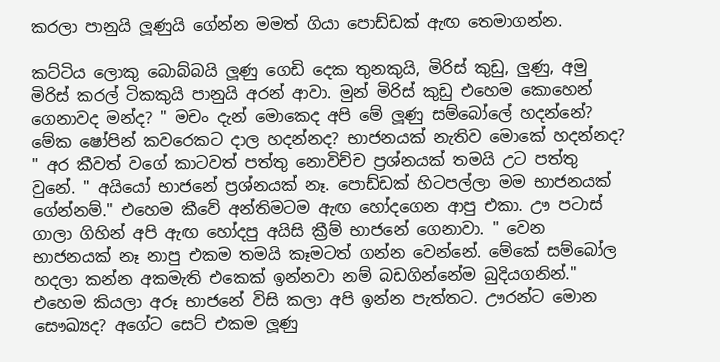කරලා පානුයි ලූණුයි ගේන්න මමත් ගියා පොඩ්ඩක් ඇඟ තෙමාගන්න.

කට්ටිය ලොකු බොබ්බයි ලූණු ගෙඩි දෙක තුනකුයි, මිරිස් කුඩු, ලුණු, අමු මිරිස් කරල් ටිකකුයි පානුයි අරන් ආවා. මුන් මිරිස් කුඩු එහෙම කොහෙන් ගෙනාවද මන්ද? " මචං දැන් මොකෙද අපි මේ ලූණු සම්බෝලේ හදන්නේ? මේක ෂෝපින් කවරෙකට දාල හදන්නද? භාජනයක් නැතිව මොකේ හදන්නද? " අර කීවත් වගේ කාටවත් පත්තු නොවිච්ච ප්‍රශ්නයක් තමයි උට පත්තු වුනේ. " අයියෝ භාජනේ ප්‍රශ්නයක් නෑ. පොඩ්ඩක් හිටපල්ලා මම භාජනයක් ගේන්නම්." එහෙම කීවේ අන්තිමටම ඇඟ හෝදගෙන ආපු එකා. ඌ පටාස් ගාලා ගිහින් අපි ඇඟ හෝදපු අයිසි ක්‍රීම් භාජනේ ගෙනාවා. " වෙන භාජනයක් නෑ නාපු එකම තමයි කෑමටත් ගන්න වෙන්නේ. මේකේ සම්බෝල හදලා කන්න අකමැති එකෙක් ඉන්නවා නම් බඩගින්නේම බුදියගනින්." එහෙම කියලා අරූ භාජනේ විසි කලා අපි ඉන්න පැත්තට. ඌරන්ට මොන සෞඛ්‍යද? අගේට සෙට් එකම ලූණු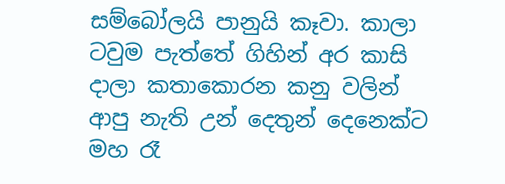සම්බෝලයි පානුයි කෑවා. කාලා ටවුම පැත්තේ ගිහින් අර කාසි දාලා කතාකොරන කනු වලින් ආපු නැති උන් දෙතුන් දෙනෙක්ට මහ රෑ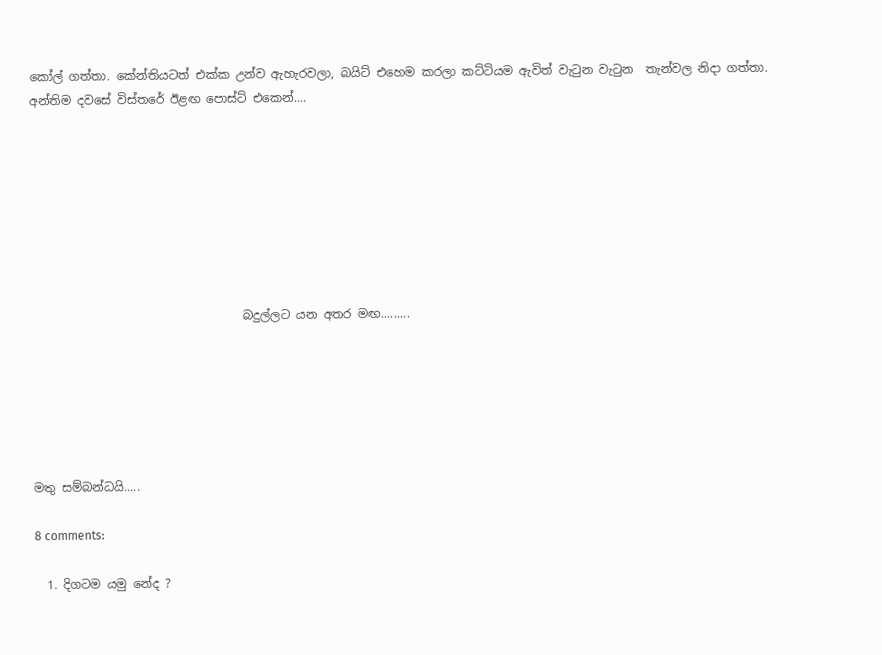කෝල් ගත්තා. කේන්තියටත් එක්ක උන්ව ඇහැරවලා, බයිට් එහෙම කරලා කට්ටියම ඇවිත් වැටුන වැටුන  තැන්වල නිදා ගත්තා. අන්තිම දවසේ විස්තරේ ඊළඟ පොස්ට් එකෙන්....








                                   බදුල්ලට යන අතර මඟ.........






මතු සම්බන්ධයි.....

8 comments:

  1. දිගටම යමු නේද ?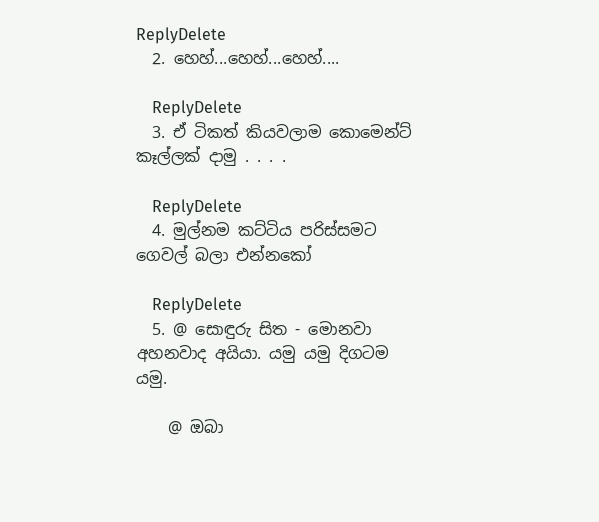ReplyDelete
  2. හෙහ්...හෙහ්...හෙහ්....

    ReplyDelete
  3. ඒ ටිකත් කියවලාම කොමෙන්ට් කෑල්ලක් දාමු . . . .

    ReplyDelete
  4. මුල්නම කට්ටිය පරිස්සම‍ට ගෙවල් බලා එන්නකෝ

    ReplyDelete
  5. @ සොඳුරු සිත - මොනවා අහනවාද අයියා. යමු යමු දිගටම යමු.

    @ ඔබා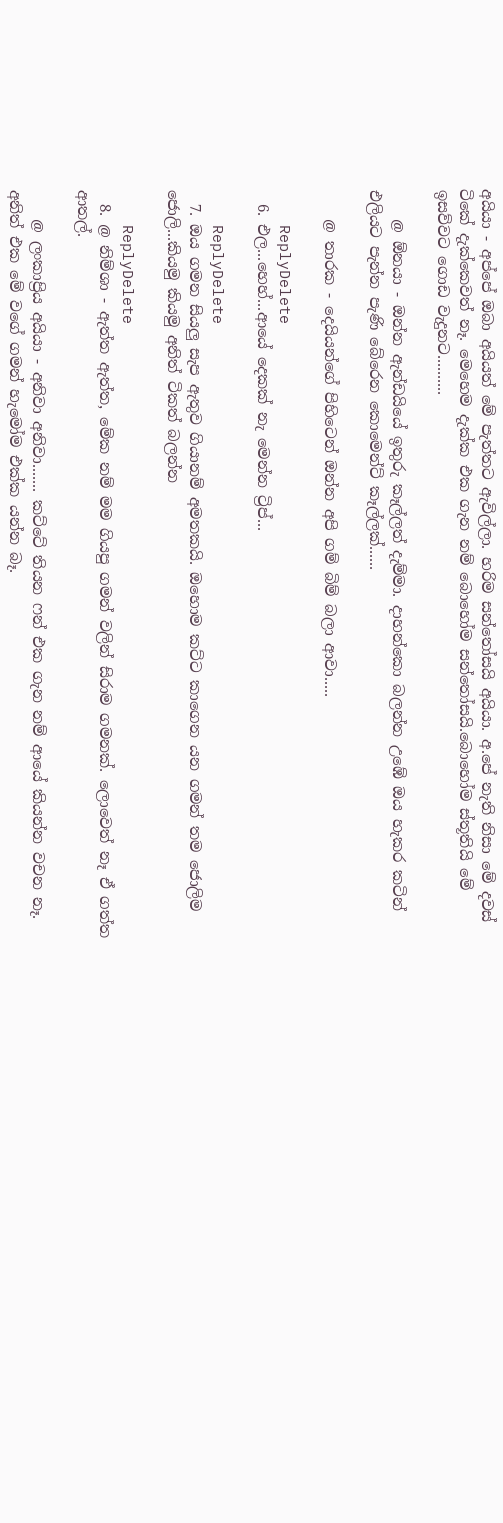අයියා - අප්පේ ඔබා අයියත් මේ පැත්තට ඇවිල්ලා. හරිම සන්තෝසයි අයියා. අ.පේ නැති නිසා මේ දවස් ටිකේ දැක්කෙවත් නෑ. මෙහෙම දැක්ක එක ගැන නම් බොහෝම සන්තෝසයි.බොහෝම ස්තූතියි මේ ඉසව්වට ගොඩ වැදුනට..........

    @ ඕනයා - ඔන්න ඇන්ඩයියේ ඉතුරු කෑල්ලත් දැම්මා. දාහන්කො බලන්න උඹේ ඔය හැකර කටින් එලියට පැන්න පැණි බේරෙන කොමෙන්ට් කෑල්ලක්......

    @ තාරක - දෙයියන්ගේ පිහිටෙන් ඔන්න අපි ගම් බිම් බලා ආවා.....

    ReplyDelete
  6. එල...හෙහ්...ආයේ දෙකක් නැ මෙන්න ට්‍රිප්...

    ReplyDelete
  7. ඔය ගමන සියලු සැප ඇතුව ගියානම් අමතකයි. ඔහොම කට්ට කාගෙන යන ගමන් තම ජොලිම ජොලි...කියමු කියමු අනිත් ටිකත් බලන්න

    ReplyDelete
  8. @ නිම්ශා - ඇත්ත ඇත්ත, මේක නම් මම ගියපු ගමන් වලින් සිරාම ගමනක්. ලොවෙත් නෑ ඒ ගත්ත ආතල්.

    @ ලංකාප්‍රිය අයියා - අනිවා අනිවා....... කට්ටේ තියන ෆන් එක ගැන නම් ආයේ කියන්න වචන නෑ. අනිත් එක මේ වගේ ගමන් හැමෝම එක්ක යන්න බෑ.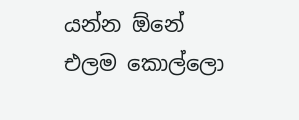යන්න ඕනේ එලම කොල්ලො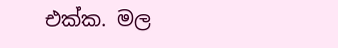එක්ක. මල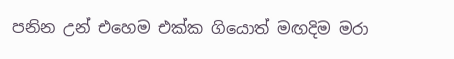පනින උන් එහෙම එක්ක ගියොත් මඟදිම මරා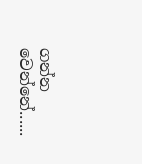ගන්න වෙන්නේ......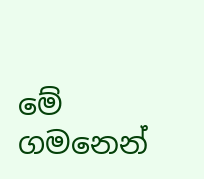මේ ගමනෙන්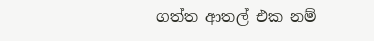ගත්ත ආතල් එක නම්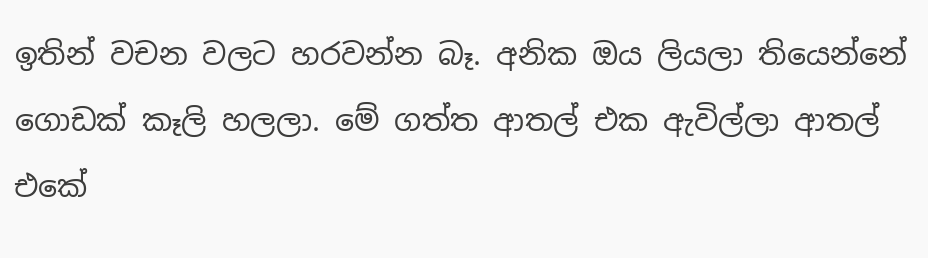ඉතින් වචන වලට හරවන්න බෑ. අනික ඔය ලියලා තියෙන්නේ ගොඩක් කෑලි හලලා. මේ ගත්ත ආතල් එක ඇවිල්ලා ආතල් එකේ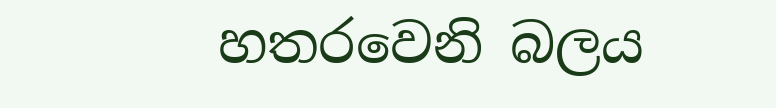හතරවෙනි බලය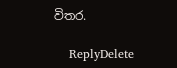විතර.

    ReplyDelete